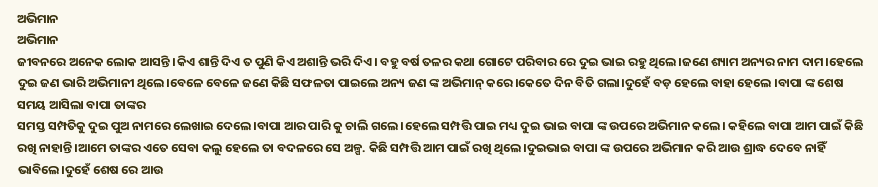ଅଭିମାନ
ଅଭିମାନ
ଜୀବନରେ ଅନେକ ଲୋକ ଆସନ୍ତି ।କିଏ ଶାନ୍ତି ଦିଏ ତ ପୁଣି କିଏ ଅଶାନ୍ତି ଭରି ଦିଏ। ବହୁ ବର୍ଷ ତଳର କଥା ଗୋଟେ ପରିବାର ରେ ଦୁଇ ଭାଇ ରହୁ ଥିଲେ।ଜଣେ ଶ୍ୟାମ ଅନ୍ୟର ନାମ ଦାମ।ହେଲେ ଦୁଇ ଜଣ ଭାରି ଅଭିମାନୀ ଥିଲେ।ବେଳେ ବେଳେ ଜଣେ କିଛି ସଫଳତା ପାଇଲେ ଅନ୍ୟ ଜଣ ଙ୍କ ଅଭିମାନ୍ କରେ।କେତେ ଦିନ ବିତି ଗଲା।ଦୁହେଁ ବଡ଼ ହେଲେ ବାହା ହେଲେ ।ବାପା ଙ୍କ ଶେଷ ସମୟ ଆସିଲା ବାପା ତାଙ୍କର
ସମସ୍ତ ସମ୍ପତିକୁ ଦୁଇ ପୁଅ ନାମରେ ଲେଖାଇ ଦେଲେ।ବାପା ଆର ପାରି କୁ ଚାଲି ଗଲେ।ହେଲେ ସମ୍ପତ୍ତି ପାଇ ମଧ୍ୟ ଦୁଇ ଭାଇ ବାପା ଙ୍କ ଉପରେ ଅଭିମାନ କଲେ। କହିଲେ ବାପା ଆମ ପାଇଁ କିଛି ରଖି ନାହାନ୍ତି।ଆମେ ତାଙ୍କର ଏତେ ସେବା କଲୁ ହେଲେ ତା ବଦଳରେ ସେ ଅଳ୍ପ. କିଛି ସମ୍ପତ୍ତି ଆମ ପାଇଁ ରଖି ଥିଲେ।ଦୁଇଭାଇ ବାପା ଙ୍କ ଉପରେ ଅଭିମାନ କରି ଆଉ ଶ୍ରାଦ୍ଧ ଦେବେ ନାହିଁ ଭାବିଲେ।ଦୁହେଁ ଶେଷ ରେ ଆଉ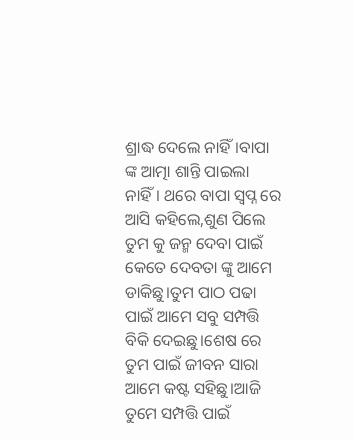ଶ୍ରାଦ୍ଧ ଦେଲେ ନାହିଁ।ବାପା ଙ୍କ ଆତ୍ମା ଶାନ୍ତି ପାଇଲା ନାହିଁ। ଥରେ ବାପା ସ୍ବପ୍ନ ରେ ଆସି କହିଲେ,ଶୁଣ ପିଲେ ତୁମ କୁ ଜନ୍ମ ଦେବା ପାଇଁ କେତେ ଦେବତା ଙ୍କୁ ଆମେ ଡାକିଛୁ।ତୁମ ପାଠ ପଢା ପାଇଁ ଆମେ ସବୁ ସମ୍ପତ୍ତି ବିକି ଦେଇଛୁ।ଶେଷ ରେ ତୁମ ପାଇଁ ଜୀବନ ସାରା ଆମେ କଷ୍ଟ ସହିଛୁ।ଆଜି ତୁମେ ସମ୍ପତ୍ତି ପାଇଁ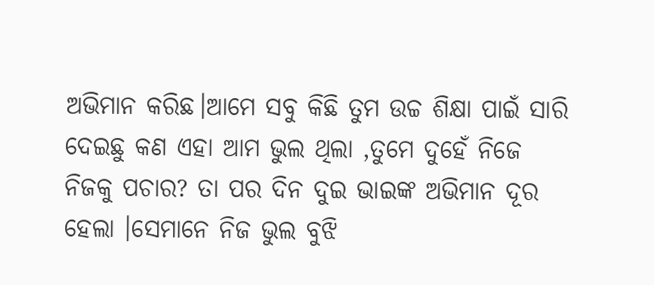ଅଭିମାନ କରିଛ।ଆମେ ସବୁ କିଛି ତୁମ ଉଚ୍ଚ ଶିକ୍ଷା ପାଇଁ ସାରି ଦେଇଛୁ କଣ ଏହା ଆମ ଭୁଲ ଥିଲା ,ତୁମେ ଦୁହେଁ ନିଜେ ନିଜକୁ ପଚାର? ତା ପର ଦିନ ଦୁଇ ଭାଇଙ୍କ ଅଭିମାନ ଦୂର ହେଲା ।ସେମାନେ ନିଜ ଭୁଲ ବୁଝି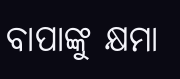ବାପାଙ୍କୁ କ୍ଷମା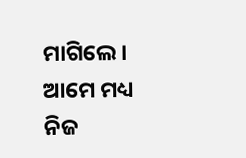ମାଗିଲେ।
ଆମେ ମଧ୍ୟ ନିଜ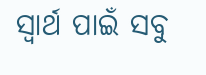ସ୍ୱାର୍ଥ ପାଇଁ ସବୁ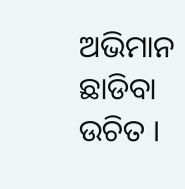ଅଭିମାନ ଛାଡିବା ଉଚିତ ।